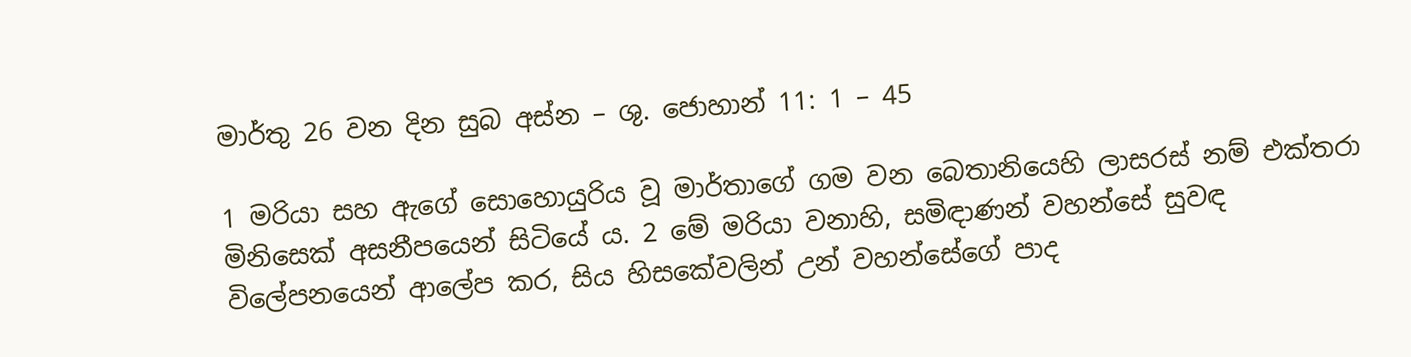මාර්තු 26 වන දින සුබ අස්න – ශු. ජොහාන් 11: 1 – 45

1 මරියා සහ ඇගේ සොහොයුරිය වූ මාර්තාගේ ගම වන බෙතානියෙහි ලාසරස් නම් එක්තරා මිනිසෙක් අසනීපයෙන් සිටියේ ය. 2 මේ මරියා වනාහි, සමිඳාණන් වහන්සේ සුවඳ විලේපනයෙන් ආලේප කර, සිය හිසකේවලින් උන් වහන්සේගේ පාද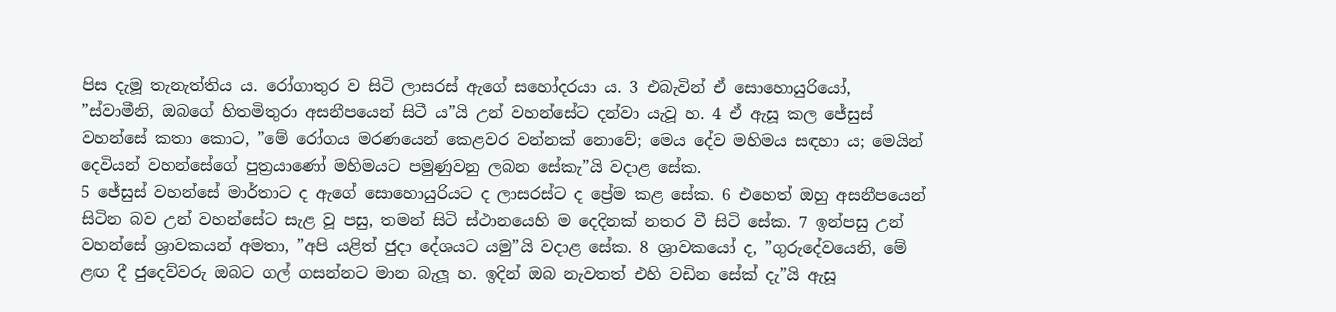පිස දැමූ තැනැත්තිය ය. රෝගාතුර ව සිටි ලාසරස් ඇගේ සහෝදරයා ය. 3 එබැවින් ඒ සොහොයුරියෝ, ”ස්වාමීනි, ඔබගේ හිතමිතුරා අසනීපයෙන් සිටී ය”යි උන් වහන්සේට දන්වා යැවූ හ. 4 ඒ ඇසූ කල ජේසුස් වහන්සේ කතා කොට, ”මේ රෝගය මරණයෙන් කෙළවර වන්නක් නොවේ; මෙය දේව මහිමය සඳහා ය; මෙයින් දෙවියන් වහන්සේගේ පුත්‍රයාණෝ මහිමයට පමුණුවනු ලබන සේකැ”යි වදාළ සේක.
5 ජේසුස් වහන්සේ මාර්තාට ද ඇගේ සොහොයුරියට ද ලාසරස්ට ද ප්‍රේම කළ සේක. 6 එහෙත් ඔහු අසනීපයෙන් සිටින බව උන් වහන්සේට සැළ වූ පසු, තමන් සිටි ස්ථානයෙහි ම දෙදිනක් නතර වී සිටි සේක. 7 ඉන්පසු උන් වහන්සේ ශ්‍රාවකයන් අමතා, ”අපි යළිත් ජුදා දේශයට යමු”යි වදාළ සේක. 8 ශ්‍රාවකයෝ ද, ”ගුරුදේවයෙනි, මේ ළඟ දී ජුදෙව්වරු ඔබට ගල් ගසන්නට මාන බැලූ හ. ඉදින් ඔබ නැවතත් එහි වඩින සේක් දැ”යි ඇසූ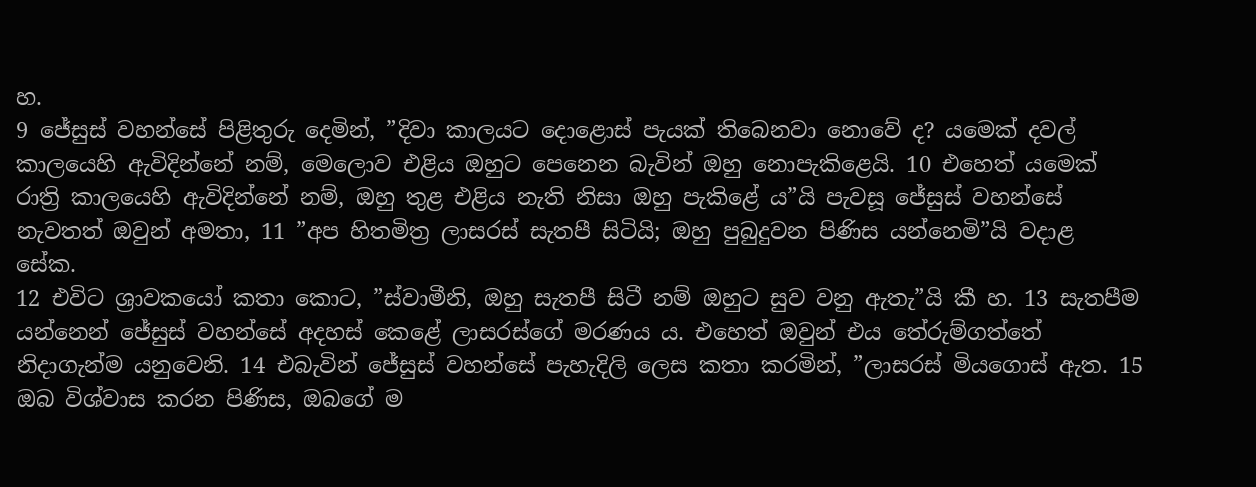හ.
9 ජේසුස් වහන්සේ පිළිතුරු දෙමින්, ”දිවා කාලයට දොළොස් පැයක් තිබෙනවා නොවේ ද? යමෙක් දවල් කාලයෙහි ඇවිදින්නේ නම්, මෙලොව එළිය ඔහුට පෙනෙන බැවින් ඔහු නොපැකිළෙයි. 10 එහෙත් යමෙක් රාත්‍රි කාලයෙහි ඇවිදින්නේ නම්, ඔහු තුළ එළිය නැති නිසා ඔහු පැකිළේ ය”යි පැවසූ ජේසුස් වහන්සේ නැවතත් ඔවුන් අමතා, 11 ”අප හිතමිත්‍ර ලාසරස් සැතපී සිටියි; ඔහු පුබුදුවන පිණිස යන්නෙමි”යි වදාළ සේක.
12 එවිට ශ්‍රාවකයෝ කතා කොට, ”ස්වාමීනි, ඔහු සැතපී සිටී නම් ඔහුට සුව වනු ඇතැ”යි කී හ. 13 සැතපීම යන්නෙන් ජේසුස් වහන්සේ අදහස් කෙළේ ලාසරස්ගේ මරණය ය. එහෙත් ඔවුන් එය තේරුම්ගත්තේ නිදාගැන්ම යනුවෙනි. 14 එබැවින් ජේසුස් වහන්සේ පැහැදිලි ලෙස කතා කරමින්, ”ලාසරස් මියගොස් ඇත. 15 ඔබ විශ්වාස කරන පිණිස, ඔබගේ ම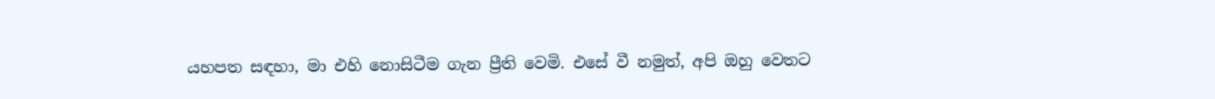යහපත සඳහා, මා එහි නොසිටීම ගැන ප්‍රීති වෙමි. එසේ වී නමුත්, අපි ඔහු වෙතට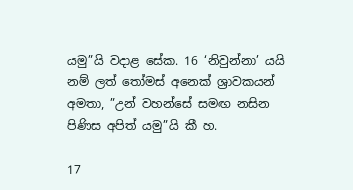යමු”යි වදාළ සේක. 16 ‘නිවුන්නා’ යයි නම් ලත් තෝමස් අනෙක් ශ්‍රාවකයන් අමතා, ”උන් වහන්සේ සමඟ නසින පිණිස අපිත් යමු”යි කී හ.

17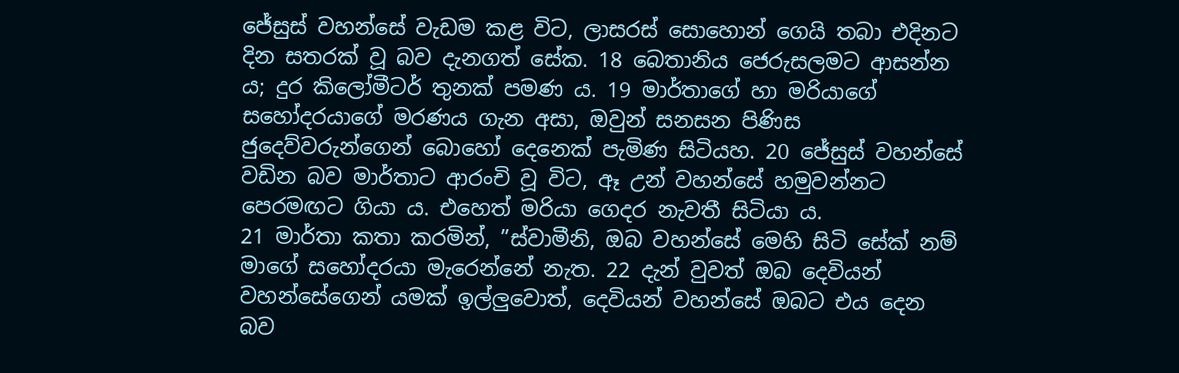ජේසුස් වහන්සේ වැඩම කළ විට, ලාසරස් සොහොන් ගෙයි තබා එදිනට දින සතරක් වූ බව දැනගත් සේක. 18 බෙතානිය ජෙරුසලමට ආසන්න ය; දුර කිලෝමීටර් තුනක් පමණ ය. 19 මාර්තාගේ හා මරියාගේ සහෝදරයාගේ මරණය ගැන අසා, ඔවුන් සනසන පිණිස ජුදෙව්වරුන්ගෙන් බොහෝ දෙනෙක් පැමිණ සිටියහ. 20 ජේසුස් වහන්සේ වඩින බව මාර්තාට ආරංචි වූ විට, ඈ උන් වහන්සේ හමුවන්නට පෙරමඟට ගියා ය. එහෙත් මරියා ගෙදර නැවතී සිටියා ය.
21 මාර්තා කතා කරමින්, ”ස්වාමීනි, ඔබ වහන්සේ මෙහි සිටි සේක් නම් මාගේ සහෝදරයා මැරෙන්නේ නැත. 22 දැන් වුවත් ඔබ දෙවියන් වහන්සේගෙන් යමක් ඉල්ලුවොත්, දෙවියන් වහන්සේ ඔබට එය දෙන බව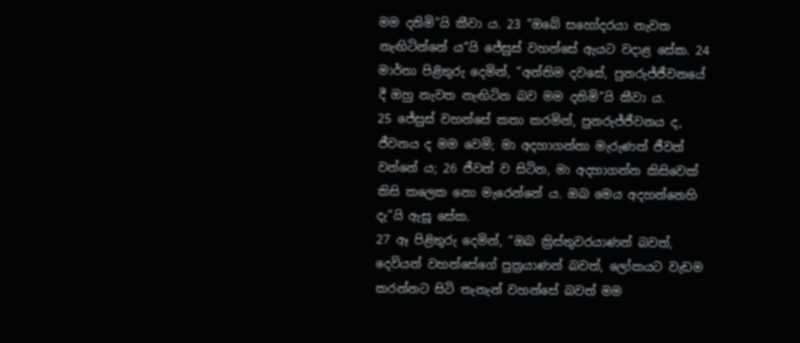මම දනිමි”යි කීවා ය. 23 ”ඔබේ සහෝදරයා නැවත නැඟිටින්නේ ය”යි ජේසුස් වහන්සේ ඇයට වදාළ සේක. 24 මාර්තා පිළිතුරු දෙමින්, ”අන්තිම දවසේ, පුනරුජ්ජීවනයේ දී ඔහු නැවත නැඟිටින බව මම දනිමි”යි කීවා ය.
25 ජේසුස් වහන්සේ කතා කරමින්, පුනරුජ්ජීවනය ද, ජීවනය ද මම වෙමි; මා අදහාගන්නා මැරුණත් ජීවත් වන්නේ ය; 26 ජීවත් ව සිටින, මා අදහාගන්න කිසිවෙක් කිසි කලෙක නො මැරෙන්නේ ය. ඔබ මෙය අදහන්නෙහි දැ”යි ඇසූ සේක.
27 ඈ පිළිතුරු දෙමින්, ”ඔබ ක්‍රිස්තුවරයාණන් බවත්, දෙවියන් වහන්සේගේ පුත්‍රයාණන් බවත්, ලෝකයට වැඩම කරන්නට සිටි තැනැන් වහන්සේ බවත් මම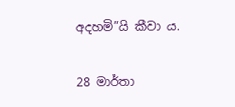අදහමි”යි කීවා ය.

28 මාර්තා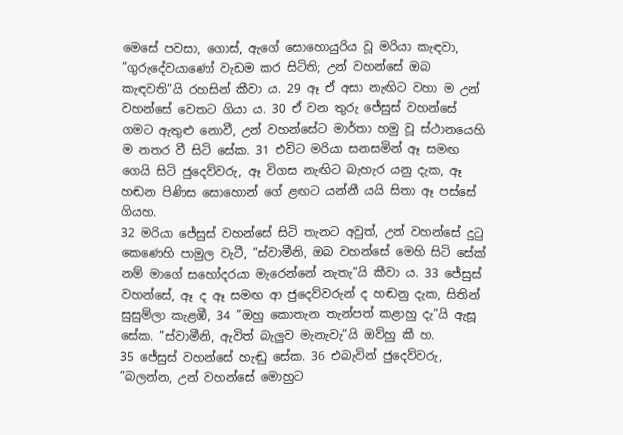මෙසේ පවසා, ගොස්, ඇගේ සොහොයුරිය වූ මරියා කැඳවා, ”ගුරුදේවයාණෝ වැඩම කර සිටිති; උන් වහන්සේ ඔබ කැඳවති”යි රහසින් කීවා ය. 29 ඈ ඒ අසා නැඟිට වහා ම උන් වහන්සේ වෙතට ගියා ය. 30 ඒ වන තුරු ජේසුස් වහන්සේ ගමට ඇතුළු නොවී, උන් වහන්සේට මාර්තා හමු වූ ස්ථානයෙහි ම නතර වී සිටි සේක. 31 එවිට මරියා සනසමින් ඈ සමඟ ගෙයි සිටි ජුදෙව්වරු, ඈ විගස නැඟිට බැහැර යනු දැක, ඈ හඬන පිණිස සොහොන් ගේ ළඟට යන්නී යයි සිතා ඈ පස්සේ ගියහ.
32 මරියා ජේසුස් වහන්සේ සිටි තැනට අවුත්, උන් වහන්සේ දුටු කෙණෙහි පාමුල වැටී, ”ස්වාමීනි, ඔබ වහන්සේ මෙහි සිටි සේක් නම් මාගේ සහෝදරයා මැරෙන්නේ නැතැ”යි කීවා ය. 33 ජේසුස් වහන්සේ, ඈ ද ඈ සමඟ ආ ජුදෙව්වරුන් ද හඬනු දැක, සිතින් සුසුම්ලා කැළඹී, 34 ”ඔහු කොතැන තැන්පත් කළාහු දැ”යි ඇසූ සේක. ”ස්වාමීනි, ඇවිත් බැලුව මැනැවැ”යි ඔව්හු කී හ.
35 ජේසුස් වහන්සේ හැඬු සේක. 36 එබැවින් ජුදෙව්වරු, ”බලන්න, උන් වහන්සේ මොහුට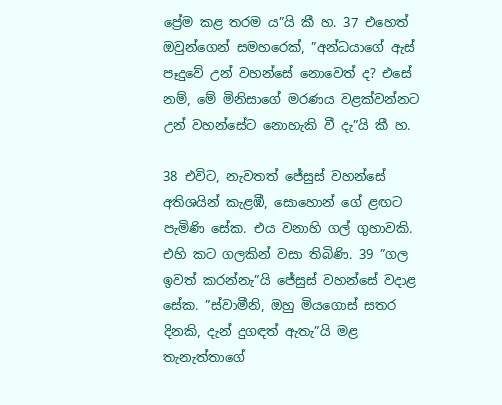ප්‍රේම කළ තරම ය”යි කී හ. 37 එහෙත් ඔවුන්ගෙන් සමහරෙක්, ”අන්ධයාගේ ඇස් පෑදුවේ උන් වහන්සේ නොවෙත් ද? එසේ නම්, මේ මිනිසාගේ මරණය වළක්වන්නට උන් වහන්සේට නොහැකි වී දැ”යි කී හ.

38 එවිට, නැවතත් ජේසුස් වහන්සේ අතිශයින් කැළඹී, සොහොන් ගේ ළඟට පැමිණි සේක. එය වනාහි ගල් ගුහාවකි. එහි කට ගලකින් වසා තිබිණි. 39 ”ගල ඉවත් කරන්නැ”යි ජේසුස් වහන්සේ වදාළ සේක. ”ස්වාමීනි, ඔහු මියගොස් සතර දිනකි, දැන් දුගඳත් ඇතැ”යි මළ තැනැත්තාගේ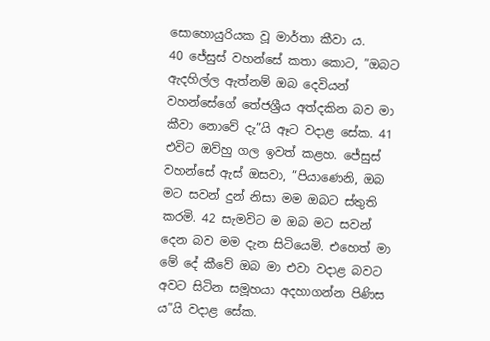සොහොයුරියක වූ මාර්තා කීවා ය.
40 ජේසුස් වහන්සේ කතා කොට, ”ඔබට ඇදහිල්ල ඇත්නම් ඔබ දෙවියන් වහන්සේගේ තේජශ්‍රීය අත්දකින බව මා කීවා නොවේ දැ”යි ඈට වදාළ සේක. 41 එවිට ඔව්හු ගල ඉවත් කළහ. ජේසුස් වහන්සේ ඇස් ඔසවා, ”පියාණෙනි, ඔබ මට සවන් දුන් නිසා මම ඔබට ස්තුති කරමි. 42 සැමවිට ම ඔබ මට සවන් දෙන බව මම දැන සිටියෙමි. එහෙත් මා මේ දේ කීවේ ඔබ මා එවා වදාළ බවට අවට සිටින සමූහයා අදහාගන්න පිණිස ය”යි වදාළ සේක.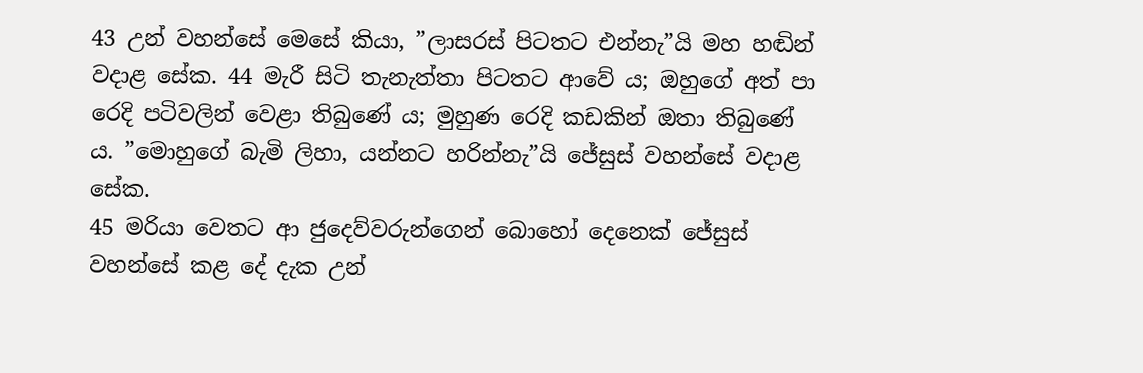43 උන් වහන්සේ මෙසේ කියා, ”ලාසරස් පිටතට එන්නැ”යි මහ හඬින් වදාළ සේක. 44 මැරී සිටි තැනැත්තා පිටතට ආවේ ය; ඔහුගේ අත් පා රෙදි පටිවලින් වෙළා තිබුණේ ය; මුහුණ රෙදි කඩකින් ඔතා තිබුණේ ය. ”මොහුගේ බැමි ලිහා, යන්නට හරින්නැ”යි ජේසුස් වහන්සේ වදාළ සේක.
45 මරියා වෙතට ආ ජුදෙව්වරුන්ගෙන් බොහෝ දෙනෙක් ජේසුස් වහන්සේ කළ දේ දැක උන්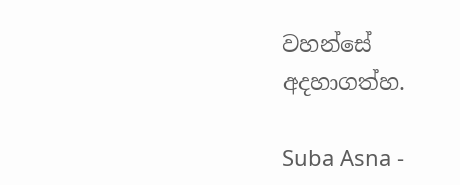වහන්සේ අදහාගත්හ.

Suba Asna -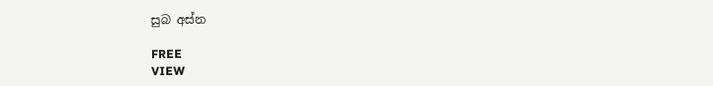සුබ අස්න

FREE
VIEW